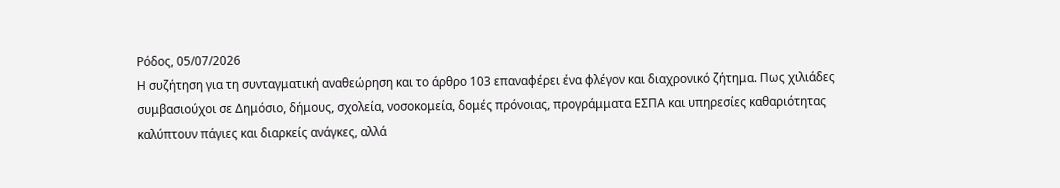Ρόδος, 05/07/2026
Η συζήτηση για τη συνταγματική αναθεώρηση και το άρθρο 103 επαναφέρει ένα φλέγον και διαχρονικό ζήτημα. Πως χιλιάδες συμβασιούχοι σε Δημόσιο, δήμους, σχολεία, νοσοκομεία, δομές πρόνοιας, προγράμματα ΕΣΠΑ και υπηρεσίες καθαριότητας καλύπτουν πάγιες και διαρκείς ανάγκες, αλλά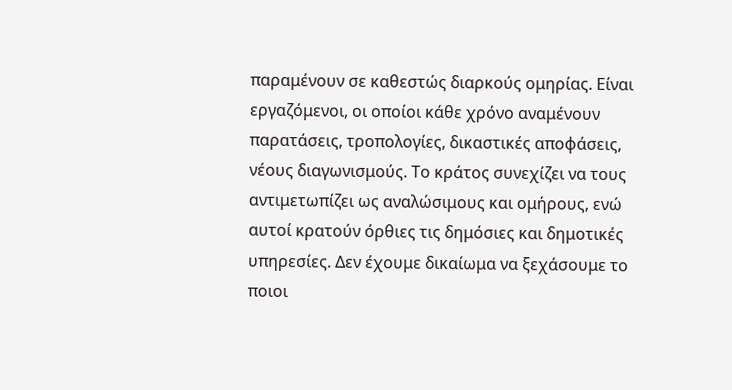παραμένουν σε καθεστώς διαρκούς ομηρίας. Είναι εργαζόμενοι, οι οποίοι κάθε χρόνο αναμένουν παρατάσεις, τροπολογίες, δικαστικές αποφάσεις, νέους διαγωνισμούς. Το κράτος συνεχίζει να τους αντιμετωπίζει ως αναλώσιμους και ομήρους, ενώ αυτοί κρατούν όρθιες τις δημόσιες και δημοτικές υπηρεσίες. Δεν έχουμε δικαίωμα να ξεχάσουμε το ποιοι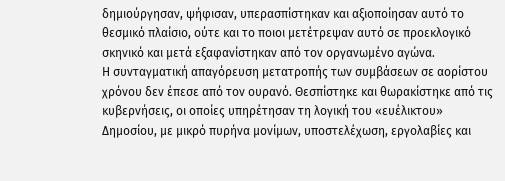δημιούργησαν, ψήφισαν, υπερασπίστηκαν και αξιοποίησαν αυτό το θεσμικό πλαίσιο, ούτε και το ποιοι μετέτρεψαν αυτό σε προεκλογικό σκηνικό και μετά εξαφανίστηκαν από τον οργανωμένο αγώνα.
Η συνταγματική απαγόρευση μετατροπής των συμβάσεων σε αορίστου χρόνου δεν έπεσε από τον ουρανό. Θεσπίστηκε και θωρακίστηκε από τις κυβερνήσεις, οι οποίες υπηρέτησαν τη λογική του «ευέλικτου» Δημοσίου, με μικρό πυρήνα μονίμων, υποστελέχωση, εργολαβίες και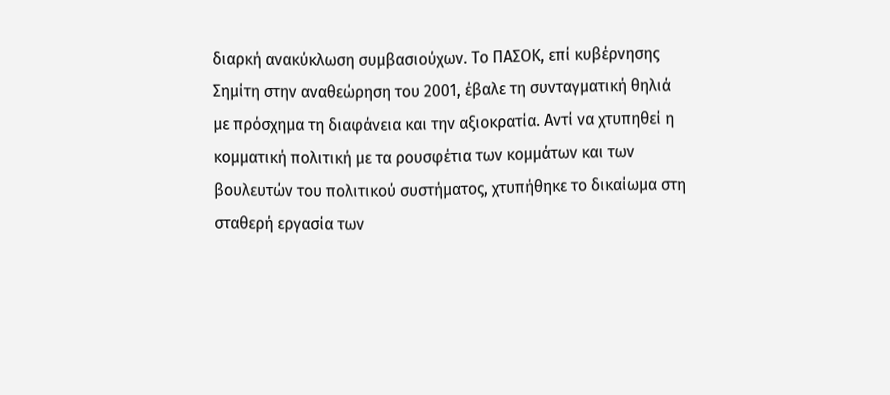διαρκή ανακύκλωση συμβασιούχων. Το ΠΑΣΟΚ, επί κυβέρνησης Σημίτη στην αναθεώρηση του 2001, έβαλε τη συνταγματική θηλιά με πρόσχημα τη διαφάνεια και την αξιοκρατία. Αντί να χτυπηθεί η κομματική πολιτική με τα ρουσφέτια των κομμάτων και των βουλευτών του πολιτικού συστήματος, χτυπήθηκε το δικαίωμα στη σταθερή εργασία των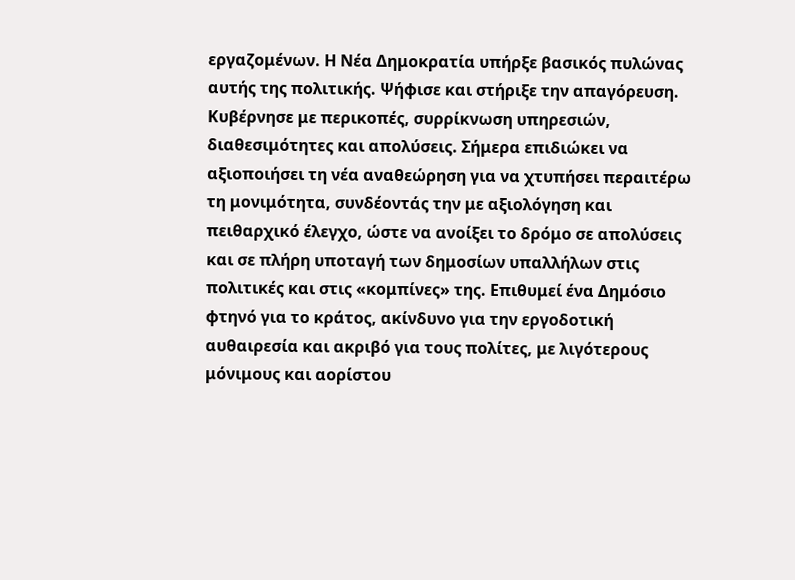εργαζομένων. Η Νέα Δημοκρατία υπήρξε βασικός πυλώνας αυτής της πολιτικής. Ψήφισε και στήριξε την απαγόρευση. Κυβέρνησε με περικοπές, συρρίκνωση υπηρεσιών, διαθεσιμότητες και απολύσεις. Σήμερα επιδιώκει να αξιοποιήσει τη νέα αναθεώρηση για να χτυπήσει περαιτέρω τη μονιμότητα, συνδέοντάς την με αξιολόγηση και πειθαρχικό έλεγχο, ώστε να ανοίξει το δρόμο σε απολύσεις και σε πλήρη υποταγή των δημοσίων υπαλλήλων στις πολιτικές και στις «κομπίνες» της. Επιθυμεί ένα Δημόσιο φτηνό για το κράτος, ακίνδυνο για την εργοδοτική αυθαιρεσία και ακριβό για τους πολίτες, με λιγότερους μόνιμους και αορίστου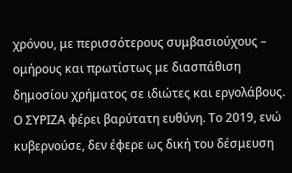χρόνου, με περισσότερους συμβασιούχους – ομήρους και πρωτίστως με διασπάθιση δημοσίου χρήματος σε ιδιώτες και εργολάβους.
Ο ΣΥΡΙΖΑ φέρει βαρύτατη ευθύνη. Το 2019, ενώ κυβερνούσε, δεν έφερε ως δική του δέσμευση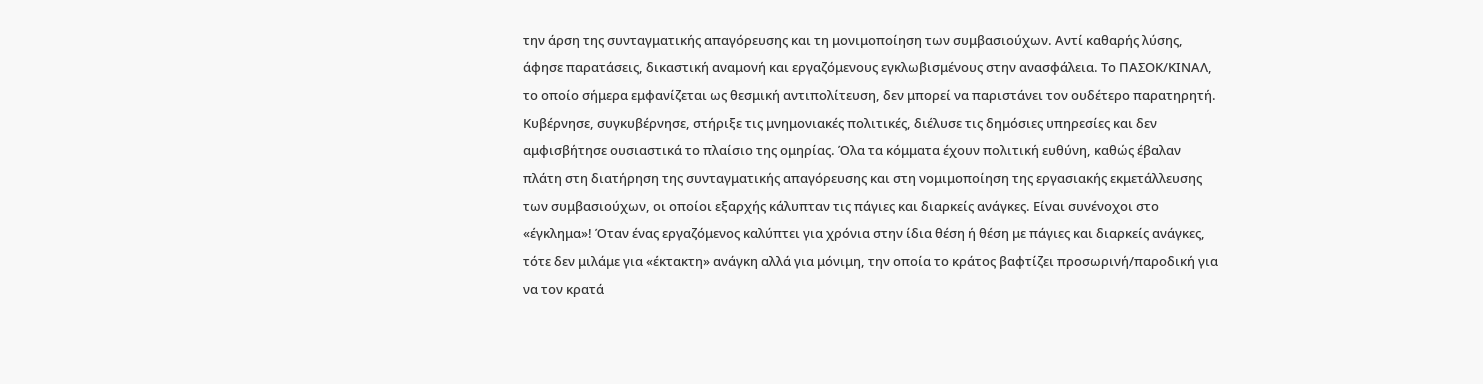την άρση της συνταγματικής απαγόρευσης και τη μονιμοποίηση των συμβασιούχων. Αντί καθαρής λύσης, άφησε παρατάσεις, δικαστική αναμονή και εργαζόμενους εγκλωβισμένους στην ανασφάλεια. Το ΠΑΣΟΚ/ΚΙΝΑΛ, το οποίο σήμερα εμφανίζεται ως θεσμική αντιπολίτευση, δεν μπορεί να παριστάνει τον ουδέτερο παρατηρητή. Κυβέρνησε, συγκυβέρνησε, στήριξε τις μνημονιακές πολιτικές, διέλυσε τις δημόσιες υπηρεσίες και δεν αμφισβήτησε ουσιαστικά το πλαίσιο της ομηρίας. Όλα τα κόμματα έχουν πολιτική ευθύνη, καθώς έβαλαν πλάτη στη διατήρηση της συνταγματικής απαγόρευσης και στη νομιμοποίηση της εργασιακής εκμετάλλευσης των συμβασιούχων, οι οποίοι εξαρχής κάλυπταν τις πάγιες και διαρκείς ανάγκες. Είναι συνένοχοι στο «έγκλημα»! Όταν ένας εργαζόμενος καλύπτει για χρόνια στην ίδια θέση ή θέση με πάγιες και διαρκείς ανάγκες, τότε δεν μιλάμε για «έκτακτη» ανάγκη αλλά για μόνιμη, την οποία το κράτος βαφτίζει προσωρινή/παροδική για να τον κρατά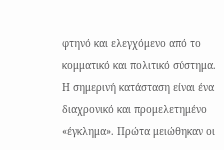φτηνό και ελεγχόμενο από το κομματικό και πολιτικό σύστημα.
Η σημερινή κατάσταση είναι ένα διαχρονικό και προμελετημένο «έγκλημα». Πρώτα μειώθηκαν οι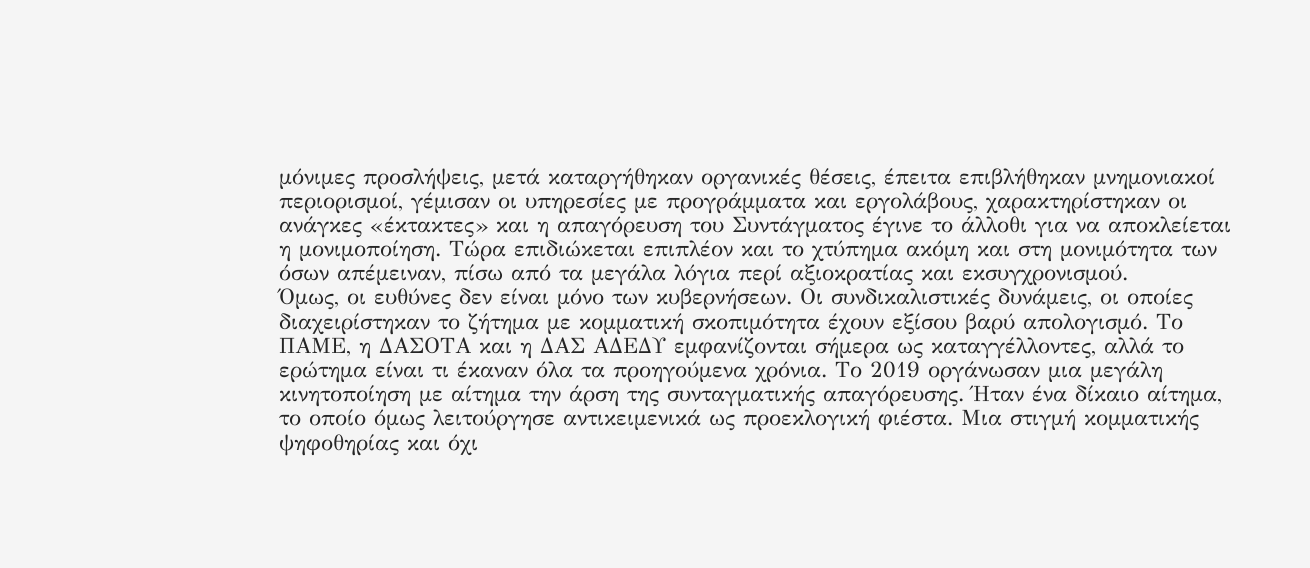μόνιμες προσλήψεις, μετά καταργήθηκαν οργανικές θέσεις, έπειτα επιβλήθηκαν μνημονιακοί περιορισμοί, γέμισαν οι υπηρεσίες με προγράμματα και εργολάβους, χαρακτηρίστηκαν οι ανάγκες «έκτακτες» και η απαγόρευση του Συντάγματος έγινε το άλλοθι για να αποκλείεται η μονιμοποίηση. Τώρα επιδιώκεται επιπλέον και το χτύπημα ακόμη και στη μονιμότητα των όσων απέμειναν, πίσω από τα μεγάλα λόγια περί αξιοκρατίας και εκσυγχρονισμού.
Όμως, οι ευθύνες δεν είναι μόνο των κυβερνήσεων. Οι συνδικαλιστικές δυνάμεις, οι οποίες διαχειρίστηκαν το ζήτημα με κομματική σκοπιμότητα έχουν εξίσου βαρύ απολογισμό. Το ΠΑΜΕ, η ΔΑΣΟΤΑ και η ΔΑΣ ΑΔΕΔΥ εμφανίζονται σήμερα ως καταγγέλλοντες, αλλά το ερώτημα είναι τι έκαναν όλα τα προηγούμενα χρόνια. Το 2019 οργάνωσαν μια μεγάλη κινητοποίηση με αίτημα την άρση της συνταγματικής απαγόρευσης. Ήταν ένα δίκαιο αίτημα, το οποίο όμως λειτούργησε αντικειμενικά ως προεκλογική φιέστα. Μια στιγμή κομματικής ψηφοθηρίας και όχι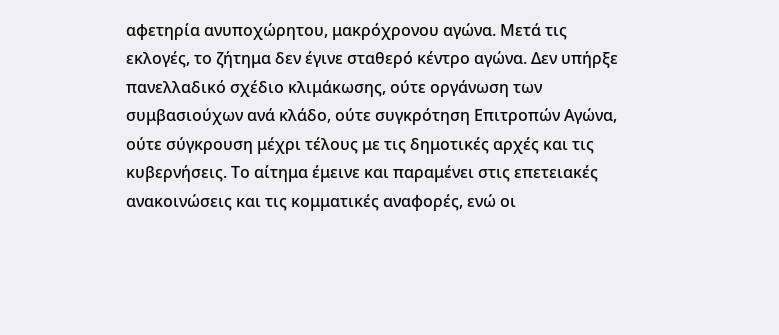αφετηρία ανυποχώρητου, μακρόχρονου αγώνα. Μετά τις εκλογές, το ζήτημα δεν έγινε σταθερό κέντρο αγώνα. Δεν υπήρξε πανελλαδικό σχέδιο κλιμάκωσης, ούτε οργάνωση των συμβασιούχων ανά κλάδο, ούτε συγκρότηση Επιτροπών Αγώνα, ούτε σύγκρουση μέχρι τέλους με τις δημοτικές αρχές και τις κυβερνήσεις. Το αίτημα έμεινε και παραμένει στις επετειακές ανακοινώσεις και τις κομματικές αναφορές, ενώ οι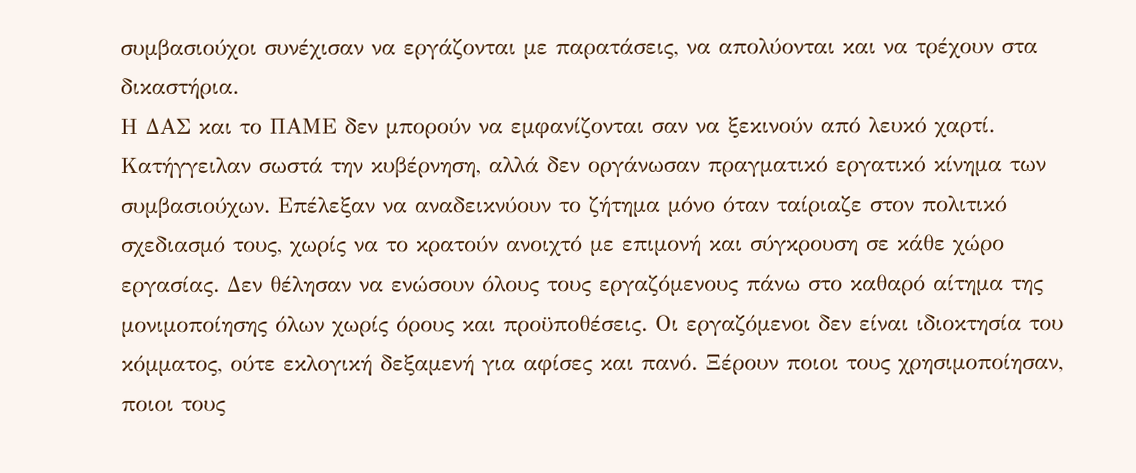συμβασιούχοι συνέχισαν να εργάζονται με παρατάσεις, να απολύονται και να τρέχουν στα δικαστήρια.
Η ΔΑΣ και το ΠΑΜΕ δεν μπορούν να εμφανίζονται σαν να ξεκινούν από λευκό χαρτί. Κατήγγειλαν σωστά την κυβέρνηση, αλλά δεν οργάνωσαν πραγματικό εργατικό κίνημα των συμβασιούχων. Επέλεξαν να αναδεικνύουν το ζήτημα μόνο όταν ταίριαζε στον πολιτικό σχεδιασμό τους, χωρίς να το κρατούν ανοιχτό με επιμονή και σύγκρουση σε κάθε χώρο εργασίας. Δεν θέλησαν να ενώσουν όλους τους εργαζόμενους πάνω στο καθαρό αίτημα της μονιμοποίησης όλων χωρίς όρους και προϋποθέσεις. Οι εργαζόμενοι δεν είναι ιδιοκτησία του κόμματος, ούτε εκλογική δεξαμενή για αφίσες και πανό. Ξέρουν ποιοι τους χρησιμοποίησαν, ποιοι τους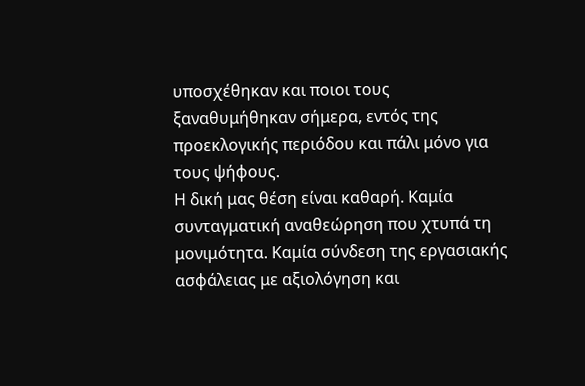υποσχέθηκαν και ποιοι τους ξαναθυμήθηκαν σήμερα, εντός της προεκλογικής περιόδου και πάλι μόνο για τους ψήφους.
Η δική μας θέση είναι καθαρή. Καμία συνταγματική αναθεώρηση που χτυπά τη μονιμότητα. Καμία σύνδεση της εργασιακής ασφάλειας με αξιολόγηση και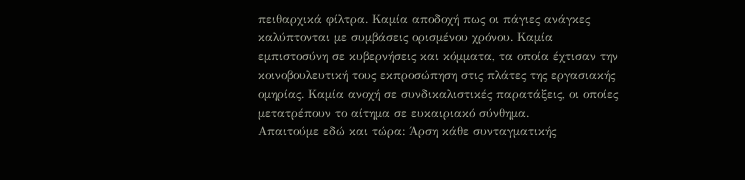πειθαρχικά φίλτρα. Καμία αποδοχή πως οι πάγιες ανάγκες καλύπτονται με συμβάσεις ορισμένου χρόνου. Καμία εμπιστοσύνη σε κυβερνήσεις και κόμματα, τα οποία έχτισαν την κοινοβουλευτική τους εκπροσώπηση στις πλάτες της εργασιακής ομηρίας. Καμία ανοχή σε συνδικαλιστικές παρατάξεις, οι οποίες μετατρέπουν το αίτημα σε ευκαιριακό σύνθημα.
Απαιτούμε εδώ και τώρα: Άρση κάθε συνταγματικής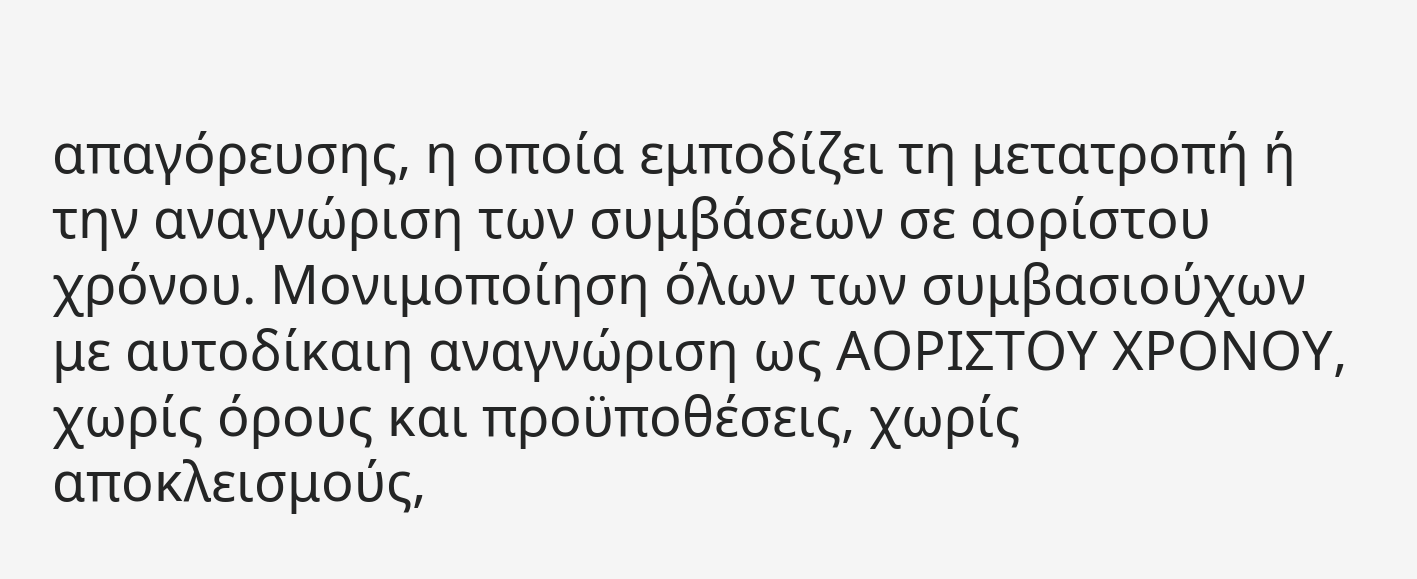απαγόρευσης, η οποία εμποδίζει τη μετατροπή ή την αναγνώριση των συμβάσεων σε αορίστου χρόνου. Μονιμοποίηση όλων των συμβασιούχων με αυτοδίκαιη αναγνώριση ως ΑΟΡΙΣΤΟΥ ΧΡΟΝΟΥ, χωρίς όρους και προϋποθέσεις, χωρίς αποκλεισμούς,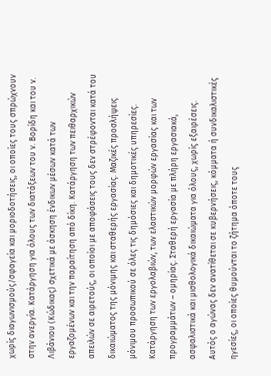χωρίς διαγωνισμούς/σφαγεία και μοριοδοτήσεις, οι οποίες τους σπρώχνουν στην ανεργία. Κατάργηση για όλους των διατάξεων του ν. Βορίδη και του ν. Λιβάνιου (Κώδικας) σχετικά με άσκηση ένδικων μέσων κατά των εργαζομένων και την παραίτηση από δίκη. Κατάργηση των πειθαρχικών απειλών σε αιρετούς, οι οποίοι με αποφάσεις τους δεν στρέφονται κατά του δικαιώματος της μόνιμης και σταθερής εργασίας. Μαζικές προσλήψεις μόνιμου προσωπικού σε όλες τις δημόσιες και δημοτικές υπηρεσίες. Κατάργηση των εργολαβιών, των ελαστικών μορφών εργασίας και των προγραμμάτων – ομηρίας. Σταθερή εργασία με πλήρη εργασιακά, ασφαλιστικά και μισθολογικά δικαιώματα για όλους, χωρίς εξαιρέσεις.
Αυτός ο αγώνας δεν ανατίθεται σε κυβερνήσεις, κόμματα ή συνδικαλιστικές ηγεσίες, οι οποίες θυμούνται το ζήτημα όποτε τους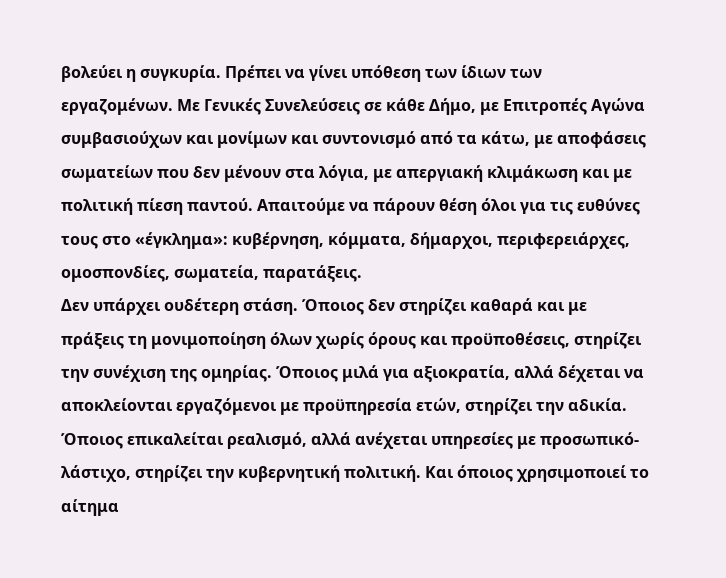βολεύει η συγκυρία. Πρέπει να γίνει υπόθεση των ίδιων των εργαζομένων. Με Γενικές Συνελεύσεις σε κάθε Δήμο, με Επιτροπές Αγώνα συμβασιούχων και μονίμων και συντονισμό από τα κάτω, με αποφάσεις σωματείων που δεν μένουν στα λόγια, με απεργιακή κλιμάκωση και με πολιτική πίεση παντού. Απαιτούμε να πάρουν θέση όλοι για τις ευθύνες τους στο «έγκλημα»: κυβέρνηση, κόμματα, δήμαρχοι, περιφερειάρχες, ομοσπονδίες, σωματεία, παρατάξεις.
Δεν υπάρχει ουδέτερη στάση. Όποιος δεν στηρίζει καθαρά και με πράξεις τη μονιμοποίηση όλων χωρίς όρους και προϋποθέσεις, στηρίζει την συνέχιση της ομηρίας. Όποιος μιλά για αξιοκρατία, αλλά δέχεται να αποκλείονται εργαζόμενοι με προϋπηρεσία ετών, στηρίζει την αδικία. Όποιος επικαλείται ρεαλισμό, αλλά ανέχεται υπηρεσίες με προσωπικό-λάστιχο, στηρίζει την κυβερνητική πολιτική. Και όποιος χρησιμοποιεί το αίτημα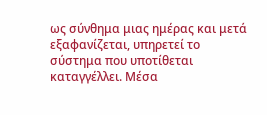ως σύνθημα μιας ημέρας και μετά εξαφανίζεται, υπηρετεί το σύστημα που υποτίθεται καταγγέλλει. Μέσα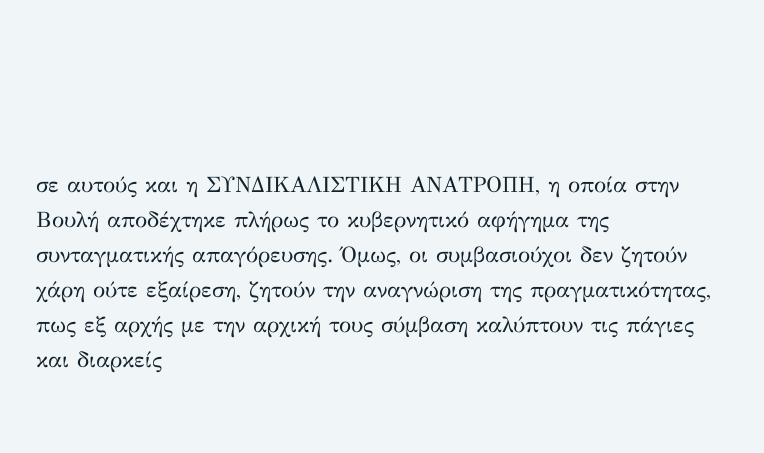σε αυτούς και η ΣΥΝΔΙΚΑΛΙΣΤΙΚΗ ΑΝΑΤΡΟΠΗ, η οποία στην Βουλή αποδέχτηκε πλήρως το κυβερνητικό αφήγημα της συνταγματικής απαγόρευσης. Όμως, οι συμβασιούχοι δεν ζητούν χάρη ούτε εξαίρεση, ζητούν την αναγνώριση της πραγματικότητας, πως εξ αρχής με την αρχική τους σύμβαση καλύπτουν τις πάγιες και διαρκείς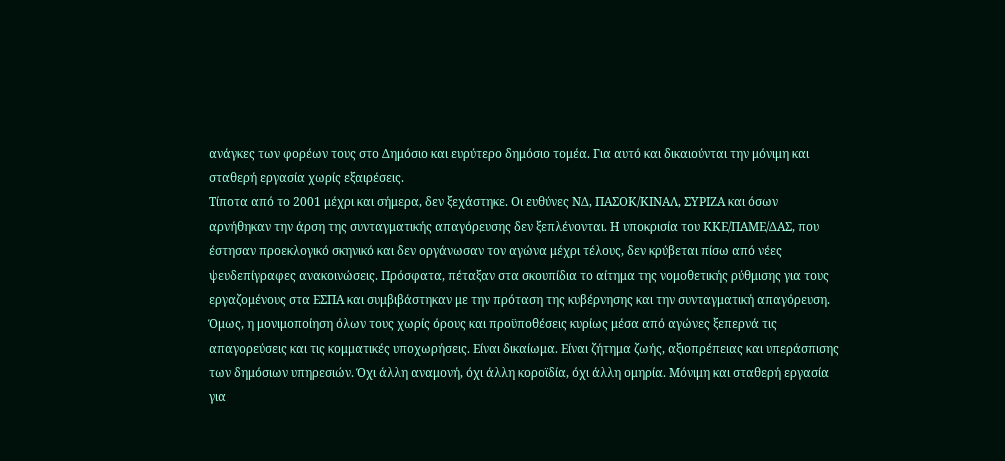ανάγκες των φορέων τους στο Δημόσιο και ευρύτερο δημόσιο τομέα. Για αυτό και δικαιούνται την μόνιμη και σταθερή εργασία χωρίς εξαιρέσεις.
Τίποτα από το 2001 μέχρι και σήμερα, δεν ξεχάστηκε. Οι ευθύνες ΝΔ, ΠΑΣΟΚ/ΚΙΝΑΛ, ΣΥΡΙΖΑ και όσων αρνήθηκαν την άρση της συνταγματικής απαγόρευσης δεν ξεπλένονται. Η υποκρισία του ΚΚΕ/ΠΑΜΕ/ΔΑΣ, που έστησαν προεκλογικό σκηνικό και δεν οργάνωσαν τον αγώνα μέχρι τέλους, δεν κρύβεται πίσω από νέες ψευδεπίγραφες ανακοινώσεις. Πρόσφατα, πέταξαν στα σκουπίδια το αίτημα της νομοθετικής ρύθμισης για τους εργαζομένους στα ΕΣΠΑ και συμβιβάστηκαν με την πρόταση της κυβέρνησης και την συνταγματική απαγόρευση. Όμως, η μονιμοποίηση όλων τους χωρίς όρους και προϋποθέσεις κυρίως μέσα από αγώνες ξεπερνά τις απαγορεύσεις και τις κομματικές υποχωρήσεις. Είναι δικαίωμα. Είναι ζήτημα ζωής, αξιοπρέπειας και υπεράσπισης των δημόσιων υπηρεσιών. Όχι άλλη αναμονή, όχι άλλη κοροϊδία, όχι άλλη ομηρία. Μόνιμη και σταθερή εργασία για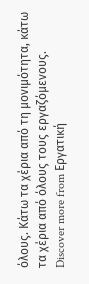όλους. Κάτω τα χέρια από τη μονιμότητα, κάτω τα χέρια από όλους τους εργαζόμενους.
Discover more from Εργατική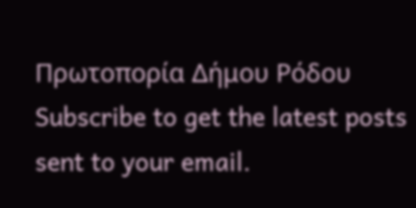Πρωτοπορία Δήμου Ρόδου
Subscribe to get the latest posts sent to your email.